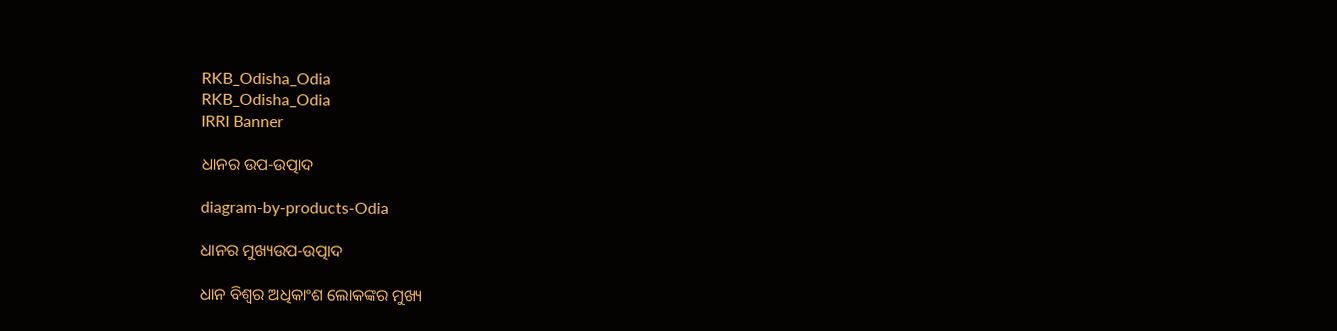RKB_Odisha_Odia
RKB_Odisha_Odia
IRRI Banner

ଧାନର ଉପ-ଉତ୍ପାଦ

diagram-by-products-Odia

ଧାନର ମୁଖ୍ୟଉପ-ଉତ୍ପାଦ

ଧାନ ବିଶ୍ଵର ଅଧିକାଂଶ ଲୋକଙ୍କର ମୁଖ୍ୟ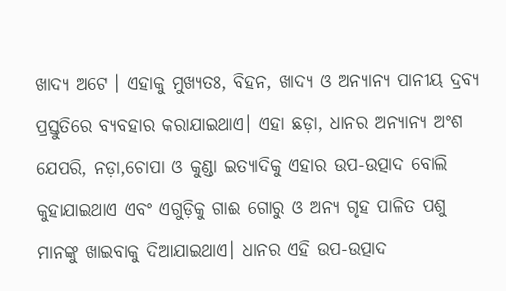ଖାଦ୍ୟ ଅଟେ । ଏହାକୁ ମୁଖ୍ୟତଃ, ବିହନ, ଖାଦ୍ୟ ଓ ଅନ୍ୟାନ୍ୟ ପାନୀୟ ଦ୍ରବ୍ୟ ପ୍ରସ୍ତୁତିରେ ବ୍ୟବହାର କରାଯାଇଥାଏ। ଏହା ଛଡ଼ା, ଧାନର ଅନ୍ୟାନ୍ୟ ଅଂଶ ଯେପରି, ନଡ଼ା,ଚୋପା ଓ କୁଣ୍ଡା ଇତ୍ୟାଦିକୁ ଏହାର ଉପ-ଉତ୍ପାଦ ବୋଲି କୁହାଯାଇଥାଏ ଏବଂ ଏଗୁଡ଼ିକୁ ଗାଈ ଗୋରୁ ଓ ଅନ୍ୟ ଗୃହ ପାଳିତ ପଶୁ ମାନଙ୍କୁ ଖାଇବାକୁ ଦିଆଯାଇଥାଏ। ଧାନର ଏହି ଉପ-ଉତ୍ପାଦ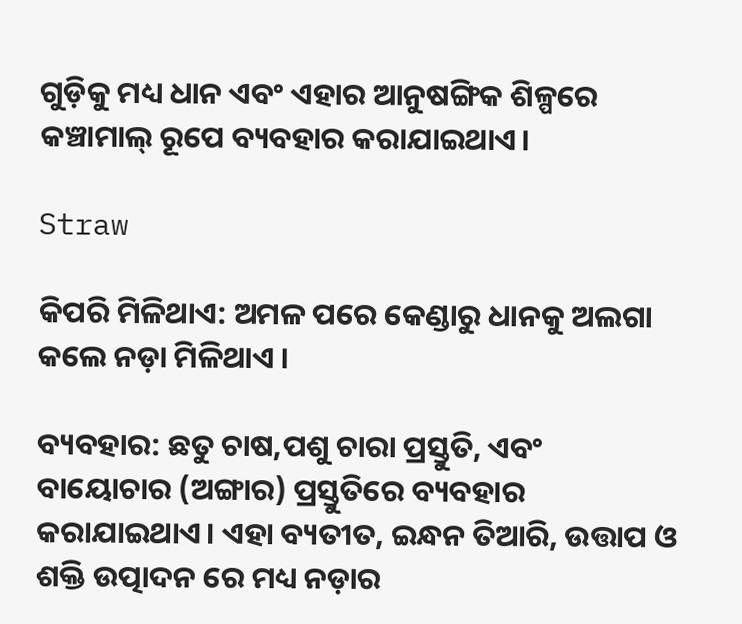ଗୁଡ଼ିକୁ ମଧ୍ୟ ଧାନ ଏବଂ ଏହାର ଆନୁଷଙ୍ଗିକ ଶିଳ୍ପରେ କଞ୍ଚାମାଲ୍ ରୂପେ ବ୍ୟବହାର କରାଯାଇଥାଏ।

Straw

କିପରି ମିଳିଥାଏ: ଅମଳ ପରେ କେଣ୍ଡାରୁ ଧାନକୁ ଅଲଗା କଲେ ନଡ଼ା ମିଳିଥାଏ ।

ବ୍ୟବହାର: ଛତୁ ଚାଷ,ପଶୁ ଚାରା ପ୍ରସ୍ତୁତି, ଏବଂ ବାୟୋଚାର (ଅଙ୍ଗାର) ପ୍ରସ୍ତୁତିରେ ବ୍ୟବହାର କରାଯାଇଥାଏ। ଏହା ବ୍ୟତୀତ, ଇନ୍ଧନ ତିଆରି, ଉତ୍ତାପ ଓ ଶକ୍ତି ଉତ୍ପାଦନ ରେ ମଧ୍ୟ ନଡ଼ାର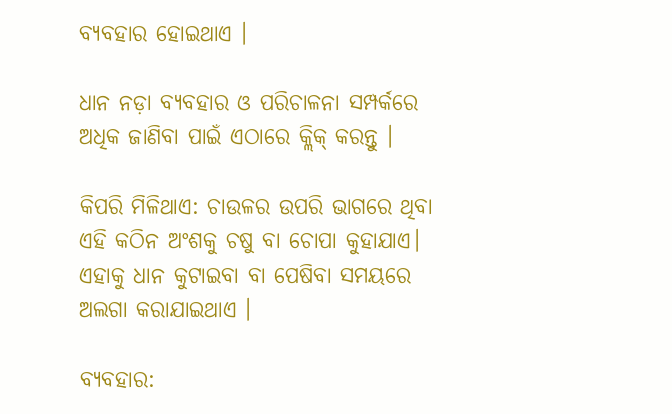ବ୍ୟବହାର ହୋଇଥାଏ ।

ଧାନ ନଡ଼ା ବ୍ୟବହାର ଓ ପରିଚାଳନା ସମ୍ପର୍କରେ ଅଧିକ ଜାଣିବା ପାଇଁ ଏଠାରେ କ୍ଲିକ୍ କରନ୍ତୁ ।

କିପରି ମିଳିଥାଏ: ଚାଉଳର ଉପରି ଭାଗରେ ଥିବା ଏହି କଠିନ ଅଂଶକୁ ଚଷୁ ବା ଚୋପା କୁହାଯାଏ। ଏହାକୁ ଧାନ କୁଟାଇବା ବା ପେଷିବା ସମୟରେ ଅଲଗା କରାଯାଇଥାଏ ।

ବ୍ୟବହାର: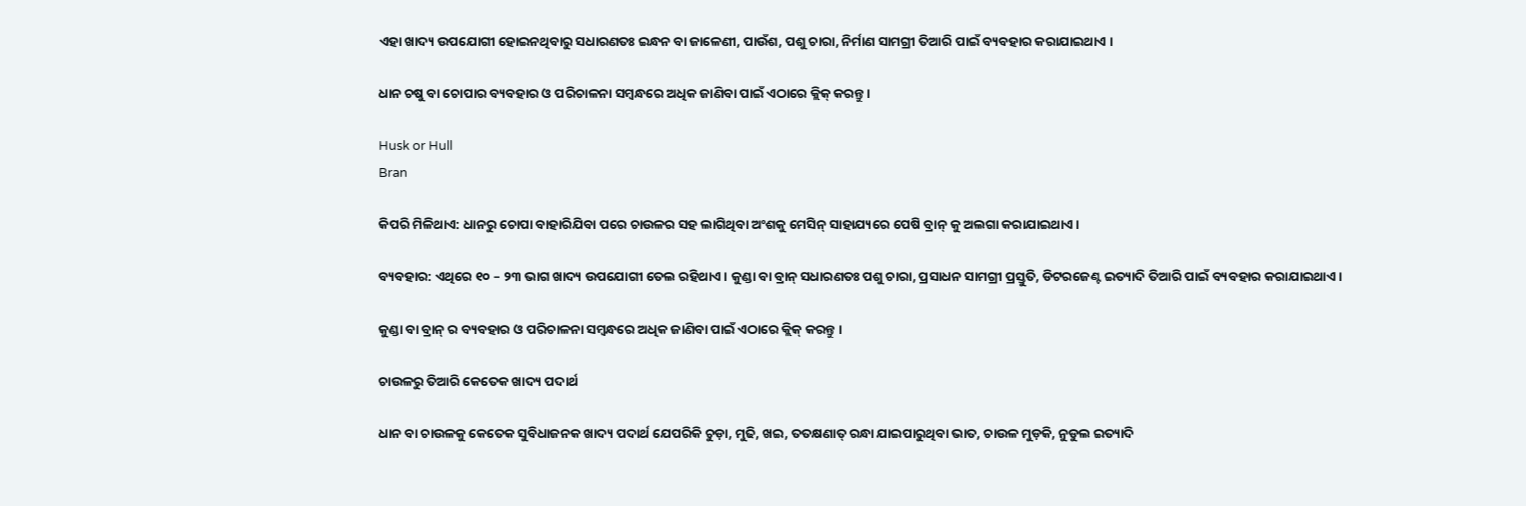ଏହା ଖାଦ୍ୟ ଉପଯୋଗୀ ହୋଇନଥିବାରୁ ସଧାରଣତଃ ଇନ୍ଧନ ବା ଜାଳେଣୀ, ପାଉଁଶ, ପଶୁ ଚାରା, ନିର୍ମାଣ ସାମଗ୍ରୀ ତିଆରି ପାଇଁ ବ୍ୟବହାର କରାଯାଇଥାଏ ।

ଧାନ ଚଷୁ ବା ଚୋପାର ବ୍ୟବହାର ଓ ପରିଚାଳନା ସମ୍ବନ୍ଧରେ ଅଧିକ ଜାଣିବା ପାଇଁ ଏଠାରେ କ୍ଲିକ୍ କରନ୍ତୁ ।

Husk or Hull
Bran

କିପରି ମିଳିଥାଏ: ଧାନରୁ ଚୋପା ବାହାରିଯିବା ପରେ ଚାଉଳର ସହ ଲାଗିଥିବା ଅଂଶକୁ ମେସିନ୍ ସାହାଯ୍ୟରେ ପେଷି ବ୍ରାନ୍ କୁ ଅଲଗା କରାଯାଇଥାଏ ।

ବ୍ୟବହାର: ଏଥିରେ ୧୦ – ୨୩ ଭାଗ ଖାଦ୍ୟ ଉପଯୋଗୀ ତେଲ ରହିଥାଏ। କୁଣ୍ଡା ବା ବ୍ରାନ୍ ସଧାରଣତଃ ପଶୁ ଚାରା, ପ୍ରସାଧନ ସାମଗ୍ରୀ ପ୍ରସ୍ତୁତି, ଡିଟରଜେଣ୍ଟ ଇତ୍ୟାଦି ତିଆରି ପାଇଁ ବ୍ୟବହାର କରାଯାଇଥାଏ ।

କୁଣ୍ଡା ବା ବ୍ରାନ୍ ର ବ୍ୟବହାର ଓ ପରିଚାଳନା ସମ୍ବନ୍ଧରେ ଅଧିକ ଜାଣିବା ପାଇଁ ଏଠାରେ କ୍ଲିକ୍ କରନ୍ତୁ ।

ଚାଉଳରୁ ତିଆରି କେତେକ ଖାଦ୍ୟ ପଦାର୍ଥ

ଧାନ ବା ଚାଉଳକୁ କେତେକ ସୁବିଧାଜନକ ଖାଦ୍ୟ ପଦାର୍ଥ ଯେପରିକି ଚୁଡ଼ା, ମୁଢି, ଖଇ, ତତକ୍ଷଣାତ୍ ରନ୍ଧା ଯାଇପାରୁଥିବା ଭାତ, ଚାଉଳ ମୁଡ଼କି, ନୁଡୁଲ ଇତ୍ୟାଦି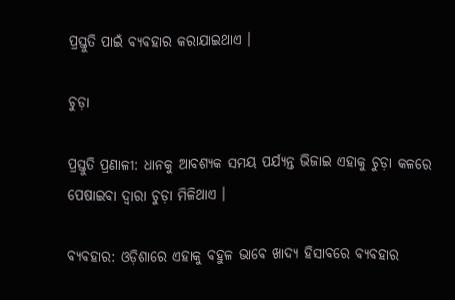ପ୍ରସ୍ତୁତି ପାଇଁ ବ୍ୟବହାର କରାଯାଇଥାଏ ।

ଚୁଡ଼ା

ପ୍ରସ୍ତୁତି ପ୍ରଣାଳୀ: ଧାନକୁ ଆବଶ୍ୟକ ସମୟ ପର୍ଯ୍ୟନ୍ତ ଭିଜାଇ ଏହାକୁ ଚୁଡ଼ା କଳରେ ପେଷାଇବା ଦ୍ଵାରା ଚୁଡ଼ା ମିଳିଥାଏ ।

ବ୍ୟବହାର: ଓଡ଼ିଶାରେ ଏହାକୁ ବହୁଳ ଭାବେ ଖାଦ୍ୟ ହିସାବରେ ବ୍ୟବହାର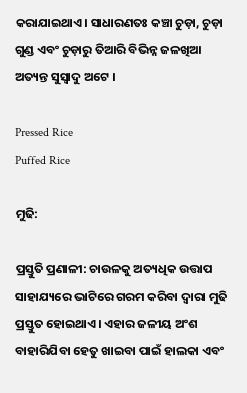କରାଯାଇଥାଏ। ସାଧାରଣତଃ କଞ୍ଚା ଚୁଡ଼ା, ଚୁଡ଼ା ଗୁଣ୍ଡ ଏବଂ ଚୁଡ଼ାରୁ ତିଆରି ବିଭିନ୍ନ ଜଳଖିଆ ଅତ୍ୟନ୍ତ ସୁସ୍ଵାଦୁ ଅଟେ ।

Pressed Rice
Puffed Rice

ମୁଢି:

ପ୍ରସ୍ତୁତି ପ୍ରଣାଳୀ: ଚାଉଳକୁ ଅତ୍ୟଧିକ ଉତ୍ତାପ ସାହାଯ୍ୟରେ ଭାଟିରେ ଗରମ କରିବା ଦ୍ଵାରା ମୁଢି ପ୍ରସ୍ତୁତ ହୋଇଥାଏ। ଏହାର ଜଳୀୟ ଅଂଶ ବାହାରିଯିବା ହେତୁ ଖାଇବା ପାଇଁ ହାଲକା ଏବଂ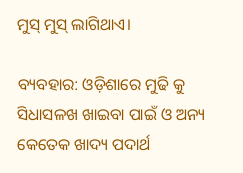ମୁସ୍ ମୁସ୍ ଲାଗିଥାଏ।

ବ୍ୟବହାର: ଓଡ଼ିଶାରେ ମୁଢି କୁ ସିଧାସଳଖ ଖାଇବା ପାଇଁ ଓ ଅନ୍ୟ କେତେକ ଖାଦ୍ୟ ପଦାର୍ଥ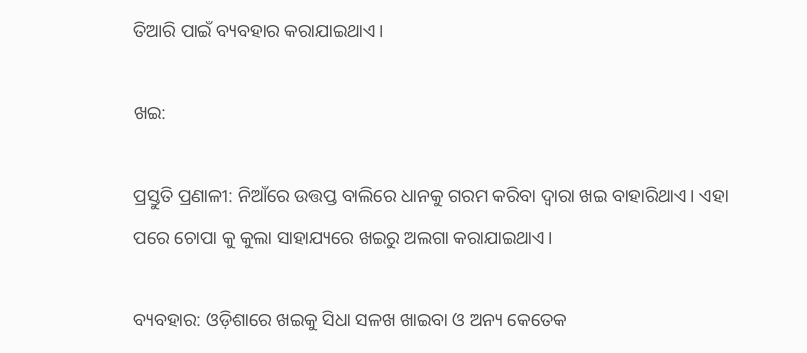ତିଆରି ପାଇଁ ବ୍ୟବହାର କରାଯାଇଥାଏ।

ଖଇ:

ପ୍ରସ୍ତୁତି ପ୍ରଣାଳୀ: ନିଆଁରେ ଉତ୍ତପ୍ତ ବାଲିରେ ଧାନକୁ ଗରମ କରିବା ଦ୍ଵାରା ଖଇ ବାହାରିଥାଏ। ଏହା ପରେ ଚୋପା କୁ କୁଲା ସାହାଯ୍ୟରେ ଖଇରୁ ଅଲଗା କରାଯାଇଥାଏ।

ବ୍ୟବହାର: ଓଡ଼ିଶାରେ ଖଇକୁ ସିଧା ସଳଖ ଖାଇବା ଓ ଅନ୍ୟ କେତେକ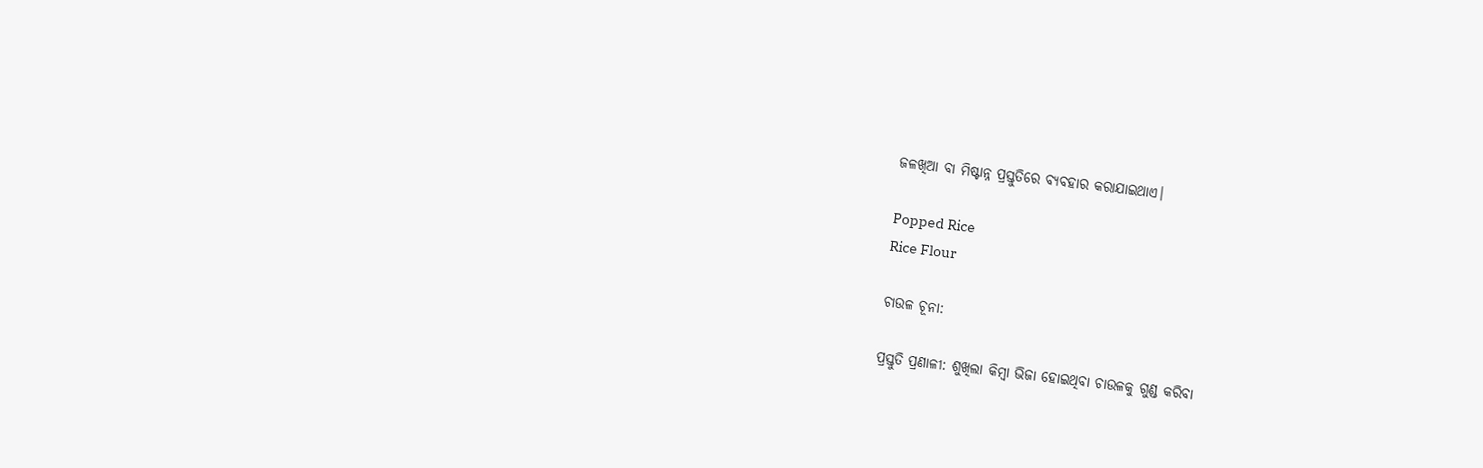ଜଳଖିଆ ବା ମିଷ୍ଟାନ୍ନ ପ୍ରସ୍ତୁତିରେ ବ୍ୟବହାର କରାଯାଇଥାଏ।

Popped Rice
Rice Flour

ଚାଉଳ ଚୂନା:

ପ୍ରସ୍ତୁତି ପ୍ରଣାଳୀ: ଶୁଖିଲା କିମ୍ବା ଭିଜା ହୋଇଥିବା ଚାଉଳକୁ ଗୁଣ୍ଡ କରିବା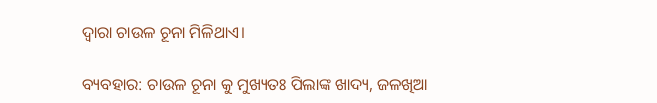ଦ୍ଵାରା ଚାଉଳ ଚୂନା ମିଳିଥାଏ।

ବ୍ୟବହାର: ଚାଉଳ ଚୂନା କୁ ମୁଖ୍ୟତଃ ପିଲାଙ୍କ ଖାଦ୍ୟ, ଜଳଖିଆ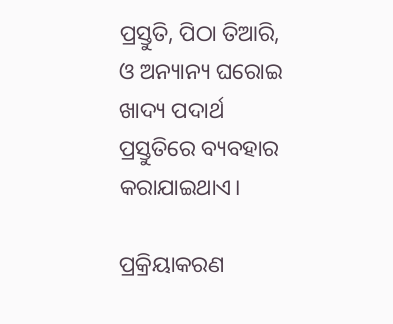ପ୍ରସ୍ତୁତି, ପିଠା ତିଆରି, ଓ ଅନ୍ୟାନ୍ୟ ଘରୋଇ ଖାଦ୍ୟ ପଦାର୍ଥ ପ୍ରସ୍ତୁତିରେ ବ୍ୟବହାର କରାଯାଇଥାଏ।

ପ୍ରକ୍ରିୟାକରଣ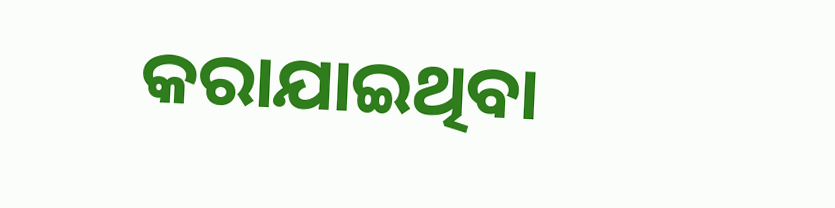କରାଯାଇଥିବା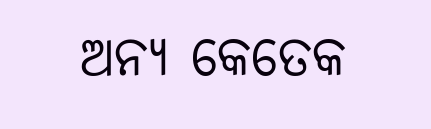ଅନ୍ୟ କେତେକ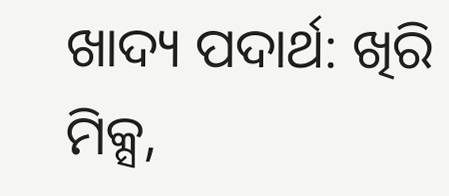ଖାଦ୍ୟ ପଦାର୍ଥ: ଖିରି ମିକ୍ସ,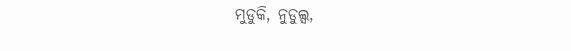ମୁଡୁକି, ନୁଡୁଲ୍ସ,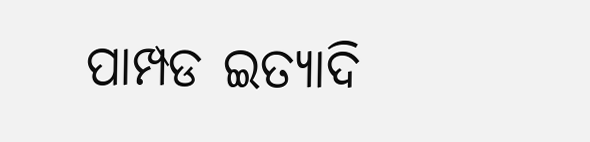ପାମ୍ପଡ ଇତ୍ୟାଦି